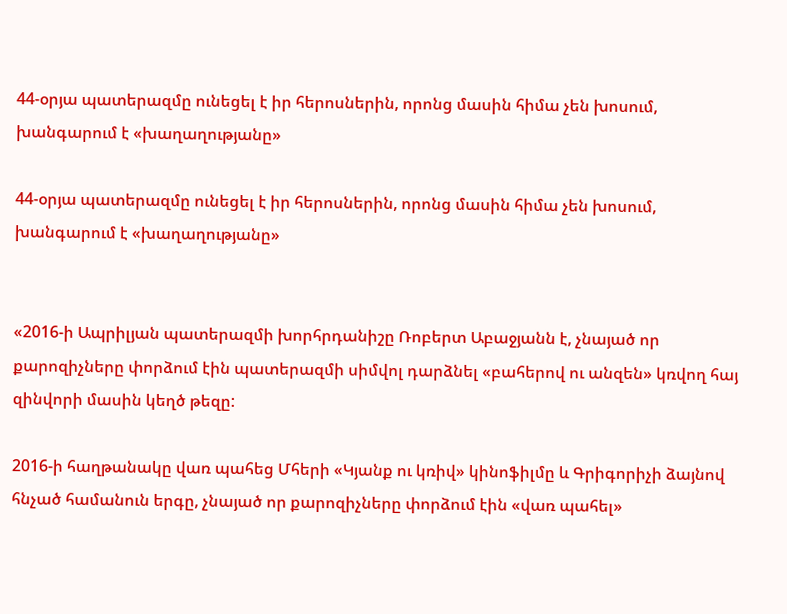44-օրյա պատերազմը ունեցել է իր հերոսներին, որոնց մասին հիմա չեն խոսում, խանգարում է «խաղաղությանը»

44-օրյա պատերազմը ունեցել է իր հերոսներին, որոնց մասին հիմա չեն խոսում, խանգարում է «խաղաղությանը»


«2016-ի Ապրիլյան պատերազմի խորհրդանիշը Ռոբերտ Աբաջյանն է, չնայած որ քարոզիչները փորձում էին պատերազմի սիմվոլ դարձնել «բահերով ու անզեն» կռվող հայ զինվորի մասին կեղծ թեզը:

2016-ի հաղթանակը վառ պահեց Մհերի «Կյանք ու կռիվ» կինոֆիլմը և Գրիգորիչի ձայնով հնչած համանուն երգը, չնայած որ քարոզիչները փորձում էին «վառ պահել»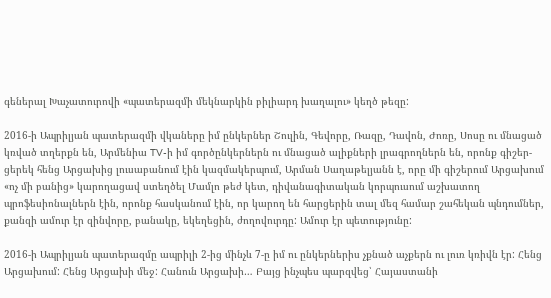գեներալ Խաչատուրովի «պատերազմի մեկնարկին բիլիարդ խաղալու» կեղծ թեզը:

2016-ի Ապրիլյան պատերազմի վկաները իմ ընկերներ Շուլին, Գեվորը, Ռազը, Դավոն, Ժոռը, Սոսը ու մնացած կռված տղերքն են, Արմենիա TV-ի իմ գործընկերներն ու մնացած ալիքների լրագրողներն են, որոնք գիշեր-ցերեկ հենց Արցախից լուսաբանում էին կազմակերպում, Արման Սաղաթելյանն է, որը մի գիշերում Արցախում «ոչ մի բանից» կարողացավ ստեղծել Մամլո թեժ կետ, դիվանագիտական կորպուսում աշխատող պրոֆեսիոնալներն էին, որոնք հասկանում էին, որ կարող են հարցերին տալ մեզ համար շահեկան պնդումներ, քանզի ամուր էր զինվորը, բանակը, եկեղեցին, ժողովուրդը: Ամուր էր պետությունը:

2016-ի Ապրիլյան պատերազմը ապրիլի 2-ից մինչև 7-ը իմ ու ընկերներիս չքնած աչքերն ու լուռ կռիվն էր: Հենց Արցախում: Հենց Արցախի մեջ: Հանուն Արցախի… Բայց ինչպես պարզվեց՝ Հայաստանի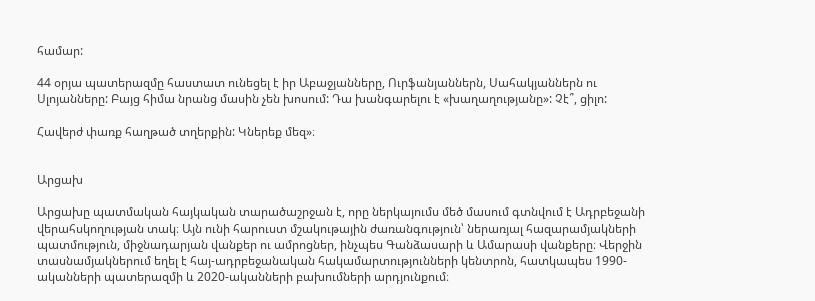համար:

44 օրյա պատերազմը հաստատ ունեցել է իր Աբաջյանները, Ուրֆանյաններն, Սահակյաններն ու Սլոյանները: Բայց հիմա նրանց մասին չեն խոսում: Դա խանգարելու է «խաղաղությանը»: Չէ՞, ցիլո:

Հավերժ փառք հաղթած տղերքին: Կներեք մեզ»։


Արցախ

Արցախը պատմական հայկական տարածաշրջան է, որը ներկայումս մեծ մասում գտնվում է Ադրբեջանի վերահսկողության տակ։ Այն ունի հարուստ մշակութային ժառանգություն՝ ներառյալ հազարամյակների պատմություն, միջնադարյան վանքեր ու ամրոցներ, ինչպես Գանձասարի և Ամարասի վանքերը։ Վերջին տասնամյակներում եղել է հայ-ադրբեջանական հակամարտությունների կենտրոն, հատկապես 1990-ականների պատերազմի և 2020-ականների բախումների արդյունքում։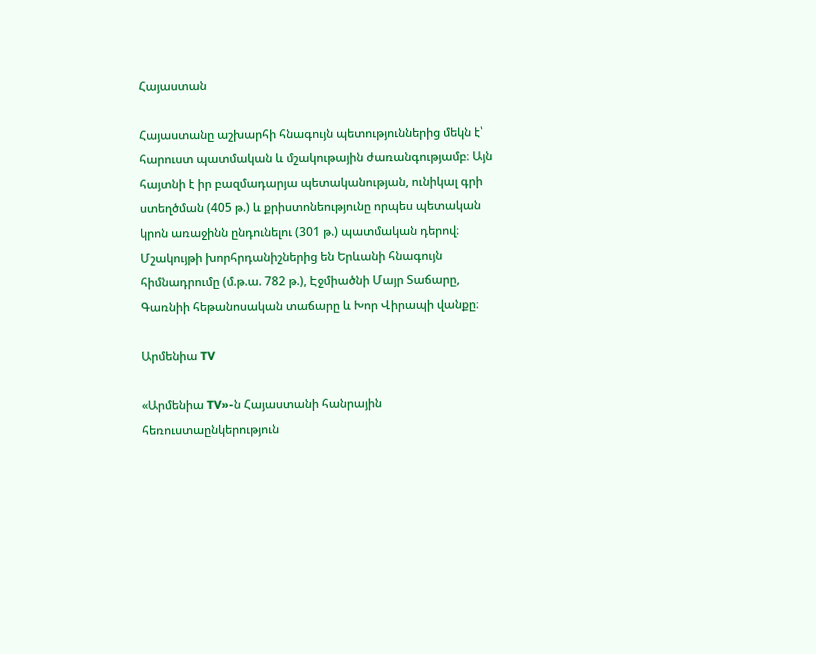Հայաստան

Հայաստանը աշխարհի հնագույն պետություններից մեկն է՝ հարուստ պատմական և մշակութային ժառանգությամբ։ Այն հայտնի է իր բազմադարյա պետականության, ունիկալ գրի ստեղծման (405 թ.) և քրիստոնեությունը որպես պետական կրոն առաջինն ընդունելու (301 թ.) պատմական դերով։ Մշակույթի խորհրդանիշներից են Երևանի հնագույն հիմնադրումը (մ.թ.ա. 782 թ.), Էջմիածնի Մայր Տաճարը, Գառնիի հեթանոսական տաճարը և Խոր Վիրապի վանքը։

Արմենիա TV

«Արմենիա TV»-ն Հայաստանի հանրային հեռուստաընկերություն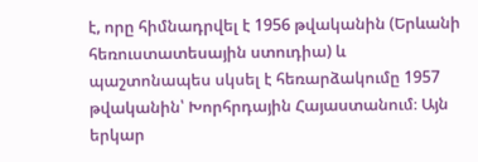է, որը հիմնադրվել է 1956 թվականին (Երևանի հեռուստատեսային ստուդիա) և պաշտոնապես սկսել է հեռարձակումը 1957 թվականին՝ Խորհրդային Հայաստանում։ Այն երկար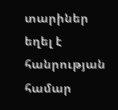տարիներ եղել է հանրության համար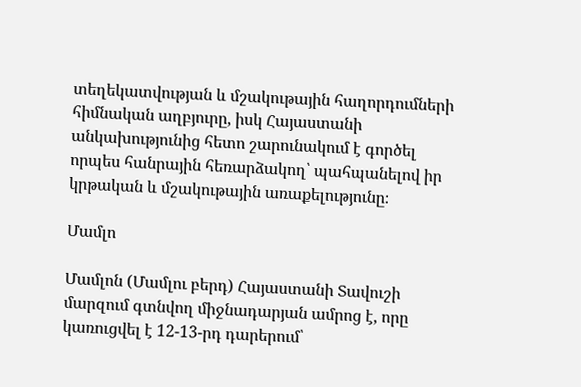տեղեկատվության և մշակութային հաղորդումների հիմնական աղբյուրը, իսկ Հայաստանի անկախությունից հետո շարունակում է գործել որպես հանրային հեռարձակող՝ պահպանելով իր կրթական և մշակութային առաքելությունը։

Մամլո

Մամլոն (Մամլու բերդ) Հայաստանի Տավուշի մարզում գտնվող միջնադարյան ամրոց է, որը կառուցվել է 12-13-րդ դարերում՝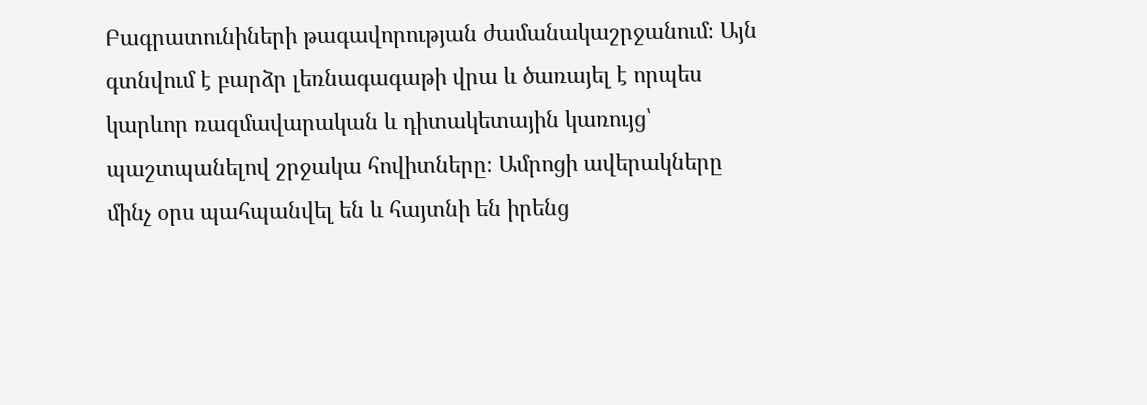Բագրատունիների թագավորության ժամանակաշրջանում։ Այն գտնվում է բարձր լեռնագագաթի վրա և ծառայել է որպես կարևոր ռազմավարական և դիտակետային կառույց՝ պաշտպանելով շրջակա հովիտները։ Ամրոցի ավերակները մինչ օրս պահպանվել են և հայտնի են իրենց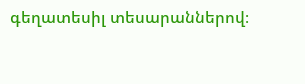գեղատեսիլ տեսարաններով։